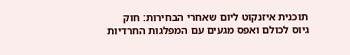תוכנית איזנקוט ליום שאחרי הבחירות: חוק גיוס לכולם ואפס מגעים עם המפלגות החרדיות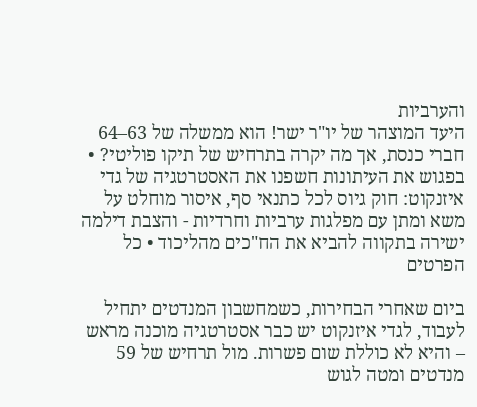והערביות
היעד המוצהר של יו"ר ישר! הוא ממשלה של 63–64 חברי כנסת, אך מה יקרה בתרחיש של תיקו פוליטי? • בפגוש את העיתונות חשפנו את האסטרטגיה של גדי איזנקוט: חוק גיוס לכל כתנאי סף, איסור מוחלט על משא ומתן עם מפלגות ערביות וחרדיות - והצבת דילמה ישירה בתקווה להביא את הח"כים מהליכוד • כל הפרטים

ביום שאחרי הבחירות, כשמחשבון המנדטים יתחיל לעבוד, לגדי איזנקוט יש כבר אסטרטגיה מוכנה מראש – והיא לא כוללת שום פשרות. מול תרחיש של 59 מנדטים ומטה לגוש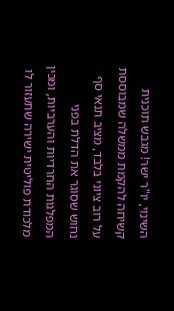השינוי, יו"ר ישר! מגבש תוכנית קשיחה להקמת ממשלה שמבוססת על רוב ציוני בלבד, מציב תנאי סף נחוש שסוגר את הדלת בפני המפלגות החרדיות והערביות, ומכין מלכודת פוליטית ישירה שתעזור לו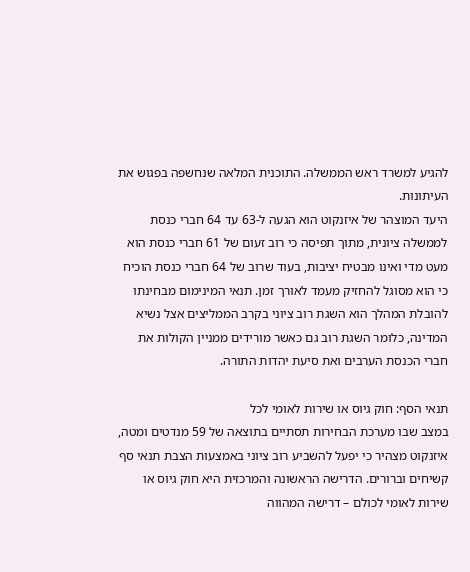להגיע למשרד ראש הממשלה. התוכנית המלאה שנחשפה בפגוש את העיתונות.
היעד המוצהר של איזנקוט הוא הגעה ל-63 עד 64 חברי כנסת לממשלה ציונית, מתוך תפיסה כי רוב זעום של 61 חברי כנסת הוא מעט מדי ואינו מבטיח יציבות, בעוד שרוב של 64 חברי כנסת הוכיח כי הוא מסוגל להחזיק מעמד לאורך זמן. תנאי המינימום מבחינתו להובלת המהלך הוא השגת רוב ציוני בקרב הממליצים אצל נשיא המדינה, כלומר השגת רוב גם כאשר מורידים ממניין הקולות את חברי הכנסת הערבים ואת סיעת יהדות התורה.

תנאי הסף: חוק גיוס או שירות לאומי לכל
במצב שבו מערכת הבחירות תסתיים בתוצאה של 59 מנדטים ומטה, איזנקוט מצהיר כי יפעל להשביע רוב ציוני באמצעות הצבת תנאי סף קשיחים וברורים. הדרישה הראשונה והמרכזית היא חוק גיוס או שירות לאומי לכולם – דרישה המהווה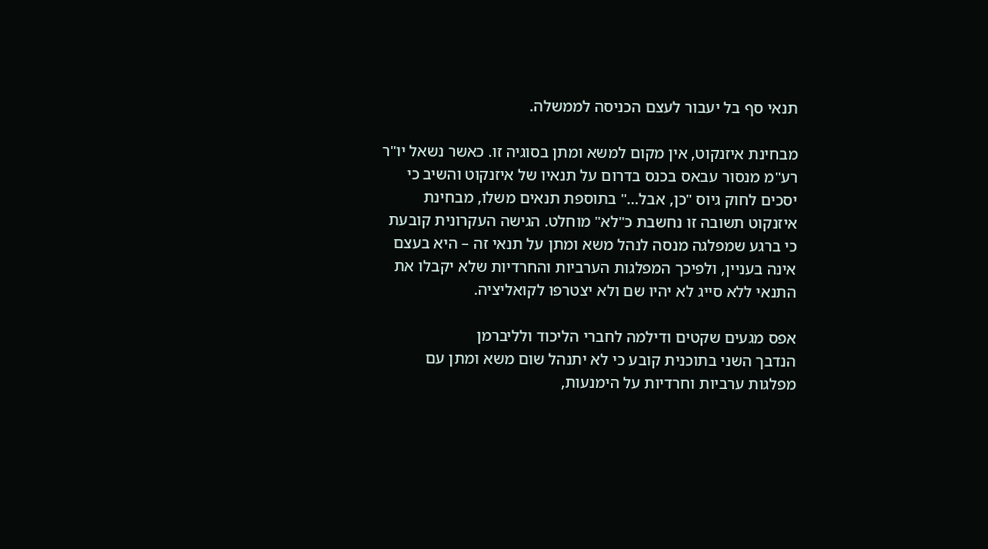תנאי סף בל יעבור לעצם הכניסה לממשלה.

מבחינת איזנקוט, אין מקום למשא ומתן בסוגיה זו. כאשר נשאל יו"ר רע"מ מנסור עבאס בכנס בדרום על תנאיו של איזנקוט והשיב כי יסכים לחוק גיוס "כן, אבל..." בתוספת תנאים משלו, מבחינת איזנקוט תשובה זו נחשבת כ"לא" מוחלט. הגישה העקרונית קובעת כי ברגע שמפלגה מנסה לנהל משא ומתן על תנאי זה – היא בעצם אינה בעניין, ולפיכך המפלגות הערביות והחרדיות שלא יקבלו את התנאי ללא סייג לא יהיו שם ולא יצטרפו לקואליציה.

אפס מגעים שקטים ודילמה לחברי הליכוד ולליברמן
הנדבך השני בתוכנית קובע כי לא יתנהל שום משא ומתן עם מפלגות ערביות וחרדיות על הימנעות,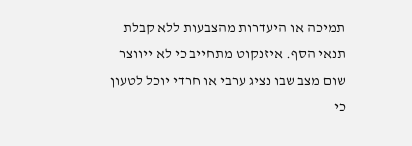תמיכה או היעדרות מהצבעות ללא קבלת תנאי הסף. איזנקוט מתחייב כי לא ייווצר שום מצב שבו נציג ערבי או חרדי יוכל לטעון כי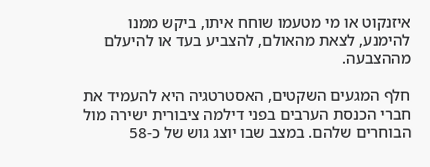איזנקוט או מי מטעמו שוחח איתו, ביקש ממנו להימנע, לצאת מהאולם, להצביע בעד או להיעלם מההצבעה.

חלף המגעים השקטים, האסטרטגיה היא להעמיד את חברי הכנסת הערבים בפני דילמה ציבורית ישירה מול הבוחרים שלהם. במצב שבו יוצג גוש של כ-58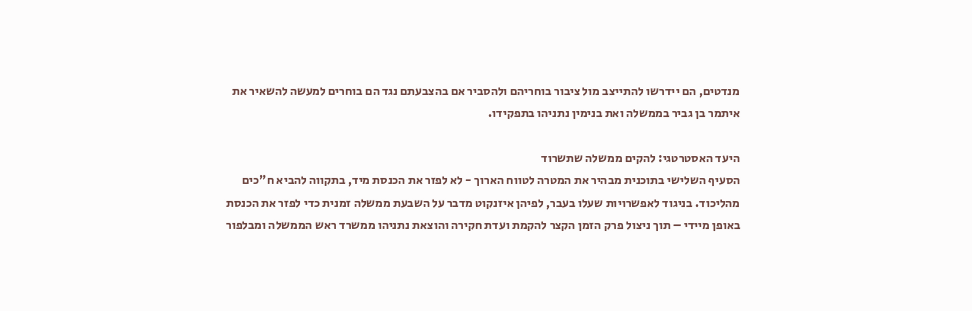מנדטים, הם יידרשו להתייצב מול ציבור בוחריהם ולהסביר אם בהצבעתם נגד הם בוחרים למעשה להשאיר את איתמר בן גביר בממשלה ואת בנימין נתניהו בתפקידו.

היעד האסטרטגי: להקים ממשלה שתשרוד
הסעיף השלישי בתוכנית מבהיר את המטרה לטווח הארוך - לא לפזר את הכנסת מיד, בתקווה להביא ח"כים מהליכוד. בניגוד לאפשרויות שעלו בעבר, לפיהן איזנקוט מדבר על השבעת ממשלה זמנית כדי לפזר את הכנסת באופן מיידי – תוך ניצול פרק הזמן הקצר להקמת ועדת חקירה והוצאת נתניהו ממשרד ראש הממשלה ומבלפור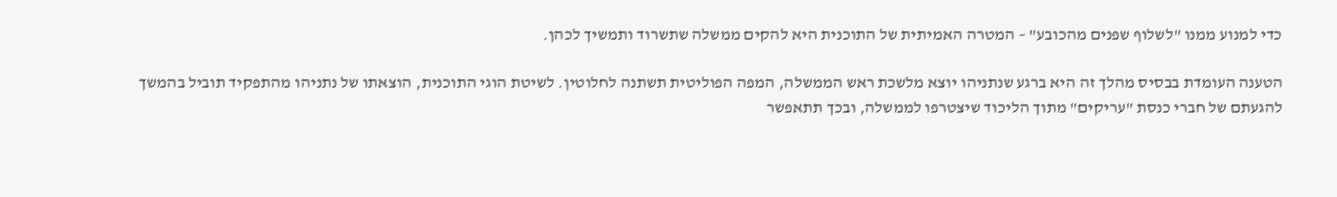כדי למנוע ממנו "לשלוף שפנים מהכובע" – המטרה האמיתית של התוכנית היא להקים ממשלה שתשרוד ותמשיך לכהן.

הטענה העומדת בבסיס מהלך זה היא ברגע שנתניהו יוצא מלשכת ראש הממשלה, המפה הפוליטית תשתנה לחלוטין. לשיטת הוגי התוכנית, הוצאתו של נתניהו מהתפקיד תוביל בהמשך להגעתם של חברי כנסת "עריקים" מתוך הליכוד שיצטרפו לממשלה, ובכך תתאפשר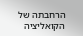הרחבתה של הקואליציה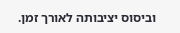וביסוס יציבותה לאורך זמן.